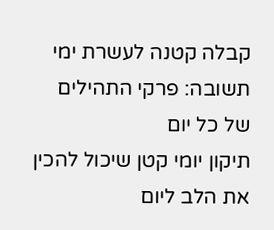קבלה קטנה לעשרת ימי תשובה: פרקי התהילים של כל יום
תיקון יומי קטן שיכול להכין את הלב ליום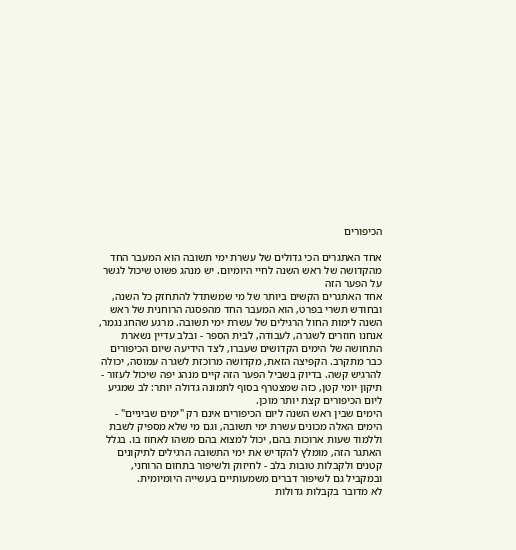הכיפורים

אחד האתגרים הכי גדולים של עשרת ימי תשובה הוא המעבר החד מהקדושה של ראש השנה לחיי היומיום. יש מנהג פשוט שיכול לגשר על הפער הזה
אחד האתגרים הקשים ביותר של מי שמשתדל להתחזק כל השנה, ובחודש תשרי בפרט, הוא המעבר החד מהפסגה הרוחנית של ראש השנה לימות החול הרגילים של עשרת ימי תשובה. מרגע שהחג נגמר, אנחנו חוזרים לשגרה, לעבודה, לבית הספר - ובלב עדיין נשארת התחושה של הימים הקדושים שעברו, לצד הידיעה שיום הכיפורים כבר מתקרב. הקפיצה הזאת, מקדושה מרוכזת לשגרה עמוסה, יכולה להרגיש קשה. בדיוק בשביל הפער הזה קיים מנהג יפה שיכול לעזור - תיקון יומי קטן, כזה שמצטרף בסוף לתמונה גדולה יותר: לב שמגיע ליום הכיפורים קצת יותר מוכן.
הימים שבין ראש השנה ליום הכיפורים אינם רק "ימים שביניים" - הימים האלה מכונים עשרת ימי תשובה, וגם מי שלא מספיק לשבת וללמוד שעות ארוכות בהם, יכול למצוא בהם משהו לאחוז בו. בגלל האתגר הזה, מומלץ להקדיש את ימי התשובה הרגילים לתיקונים קטנים ולקבלות טובות בלב - לחיזוק ולשיפור בתחום הרוחני, ובמקביל גם לשיפור דברים משמעותיים בעשייה היומיומית.
לא מדובר בקבלות גדולות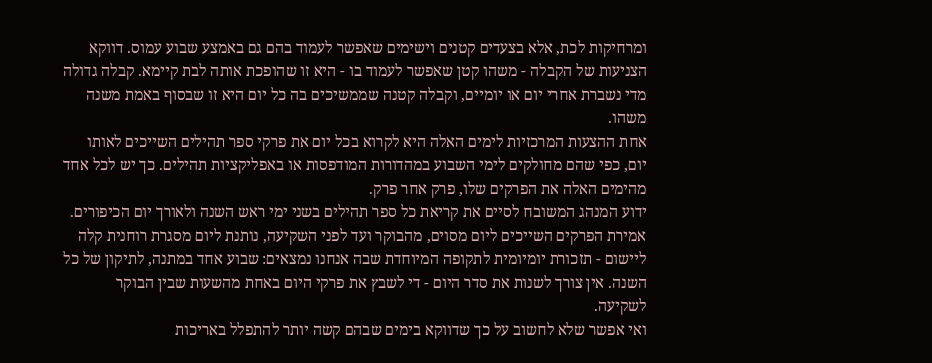ומרחיקות לכת, אלא בצעדים קטנים וישימים שאפשר לעמוד בהם גם באמצע שבוע עמוס. דווקא הצניעות של הקבלה - משהו קטן שאפשר לעמוד בו - היא זו שהופכת אותה לבת קיימא. קבלה גדולה מדי נשברת אחרי יום או יומיים, וקבלה קטנה שממשיכים בה כל יום היא זו שבסוף באמת משנה משהו.
אחת ההצעות המרכזיות לימים האלה היא לקרוא בכל יום את פרקי ספר תהילים השייכים לאותו יום, כפי שהם מחולקים לימי השבוע במהדורות המודפסות או באפליקציות תהילים. כך יש לכל אחד מהימים האלה את הפרקים שלו, פרק אחר פרק.
ידוע המנהג המשובח לסיים את קריאת כל ספר תהילים בשני ימי ראש השנה ולאורך יום הכיפורים. אמירת הפרקים השייכים ליום מסוים, מהבוקר ועד לפני השקיעה, נותנת ליום מסגרת רוחנית קלה ליישום - תזכורת יומיומית לתקופה המיוחדת שבה אנחנו נמצאים: שבוע אחד במתנה, לתיקון של כל השנה. אין צורך לשנות את סדר היום - די לשבץ את פרקי היום באחת מהשעות שבין הבוקר לשקיעה.
ואי אפשר שלא לחשוב על כך שדווקא בימים שבהם קשה יותר להתפלל באריכות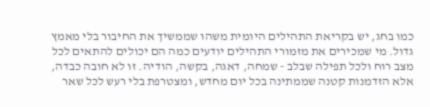כמו בחג, יש בקריאת התהילים היומית משהו שממשיך את החיבור בלי מאמץ גדול. מי שמכירים את מזמורי התהילים יודעים כמה הם יכולים להתאים לכל מצב רוח ולכל תפילה שבלב - שמחה, דאגה, בקשה, הודיה. זו לא חובה כבדה, אלא הזדמנות קטנה שממתינה בכל יום מחדש, ומצטרפת בלי רעש לכל שאר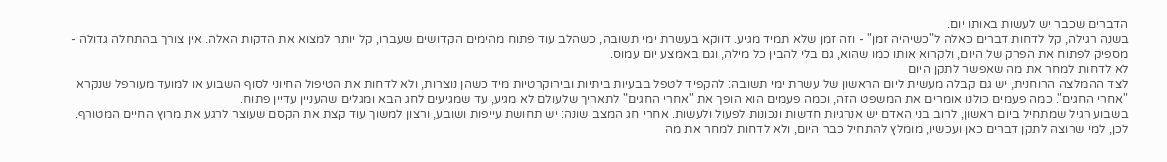הדברים שכבר יש לעשות באותו יום.
בשנה רגילה, קל לדחות דברים כאלה ל"כשיהיה זמן" - וזה זמן שלא תמיד מגיע. דווקא בעשרת ימי תשובה, כשהלב עוד פתוח מהימים הקדושים שעברו, קל יותר למצוא את הדקות האלה. אין צורך בהתחלה גדולה - מספיק לפתוח את הפרק של היום, ולקרוא אותו כמו שהוא, גם בלי להבין כל מילה, וגם באמצע יום עמוס.
לא לדחות למחר את מה שאפשר לתקן היום
לצד ההמלצה הרוחנית, יש גם קבלה מעשית ליום הראשון של עשרת ימי תשובה: להקפיד לטפל בבעיות ביתיות ובירוקרטיות מיד כשהן נוצרות, ולא לדחות את הטיפול החיוני לסוף השבוע או למועד מעורפל שנקרא "אחרי החגים". כמה פעמים כולנו אומרים את המשפט הזה, וכמה פעמים הוא הופך את "אחרי החגים" לתאריך שלעולם לא מגיע, עד שמגיעים לחג הבא ומגלים שהעניין עדיין פתוח.
בשבוע רגיל שמתחיל ביום ראשון, לרוב בני האדם יש אנרגיות חדשות ונכונות לפעול ולעשות. אחרי חג המצב שונה: יש תחושת עייפות ושובע, ורצון למשוך עוד קצת את הקסם שעוצר לרגע את מרוץ החיים המטורף. לכן, למי שרוצה לתקן דברים כאן ועכשיו, מומלץ להתחיל כבר היום, ולא לדחות למחר את מה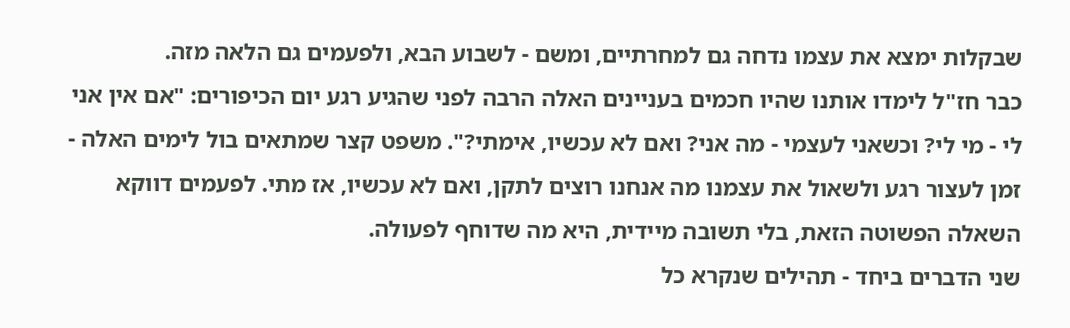שבקלות ימצא את עצמו נדחה גם למחרתיים, ומשם - לשבוע הבא, ולפעמים גם הלאה מזה.
כבר חז"ל לימדו אותנו שהיו חכמים בעניינים האלה הרבה לפני שהגיע רגע יום הכיפורים: "אם אין אני לי - מי לי? וכשאני לעצמי - מה אני? ואם לא עכשיו, אימתי?". משפט קצר שמתאים בול לימים האלה - זמן לעצור רגע ולשאול את עצמנו מה אנחנו רוצים לתקן, ואם לא עכשיו, אז מתי. לפעמים דווקא השאלה הפשוטה הזאת, בלי תשובה מיידית, היא מה שדוחף לפעולה.
שני הדברים ביחד - תהילים שנקרא כל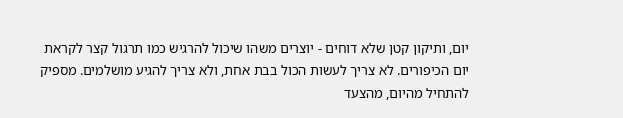יום, ותיקון קטן שלא דוחים - יוצרים משהו שיכול להרגיש כמו תרגול קצר לקראת יום הכיפורים. לא צריך לעשות הכול בבת אחת, ולא צריך להגיע מושלמים. מספיק להתחיל מהיום, מהצעד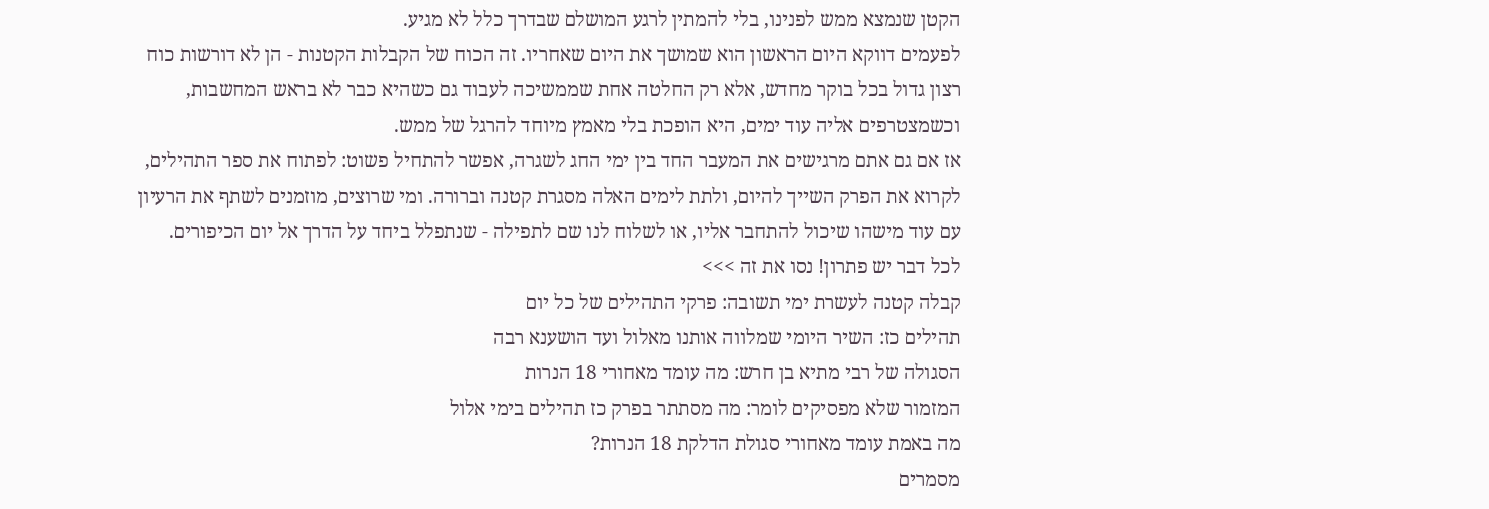הקטן שנמצא ממש לפנינו, בלי להמתין לרגע המושלם שבדרך כלל לא מגיע.
לפעמים דווקא היום הראשון הוא שמושך את היום שאחריו. זה הכוח של הקבלות הקטנות - הן לא דורשות כוח רצון גדול בכל בוקר מחדש, אלא רק החלטה אחת שממשיכה לעבוד גם כשהיא כבר לא בראש המחשבות, וכשמצטרפים אליה עוד ימים, היא הופכת בלי מאמץ מיוחד להרגל של ממש.
אז אם גם אתם מרגישים את המעבר החד בין ימי החג לשגרה, אפשר להתחיל פשוט: לפתוח את ספר התהילים, לקרוא את הפרק השייך להיום, ולתת לימים האלה מסגרת קטנה וברורה. ומי שרוצים, מוזמנים לשתף את הרעיון עם עוד מישהו שיכול להתחבר אליו, או לשלוח לנו שם לתפילה - שנתפלל ביחד על הדרך אל יום הכיפורים.
לכל דבר יש פתרון! נסו את זה >>>
קבלה קטנה לעשרת ימי תשובה: פרקי התהילים של כל יום
תהילים כז: השיר היומי שמלווה אותנו מאלול ועד הושענא רבה
הסגולה של רבי מתיא בן חרש: מה עומד מאחורי 18 הנרות
המזמור שלא מפסיקים לומר: מה מסתתר בפרק כז תהילים בימי אלול
מה באמת עומד מאחורי סגולת הדלקת 18 הנרות?
מסמרים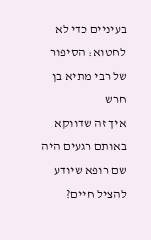בעיניים כדי לא לחטוא: הסיפור של רבי מתיא בן חרש
איך זה שדווקא באותם רגעים היה שם רופא שיודע להציל חיים?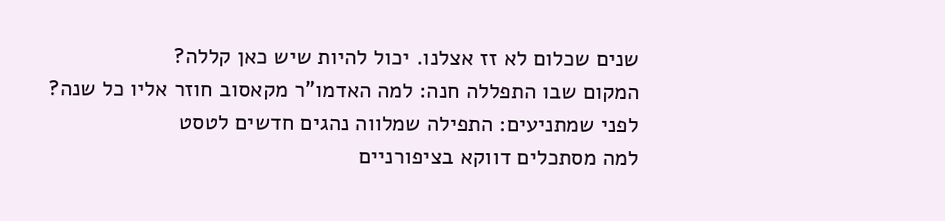שנים שכלום לא זז אצלנו. יכול להיות שיש כאן קללה?
המקום שבו התפללה חנה: למה האדמו"ר מקאסוב חוזר אליו כל שנה?
לפני שמתניעים: התפילה שמלווה נהגים חדשים לטסט
למה מסתכלים דווקא בציפורניים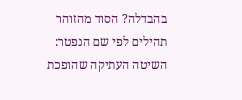בהבדלה? הסוד מהזוהר
תהילים לפי שם הנפטר: השיטה העתיקה שהופכת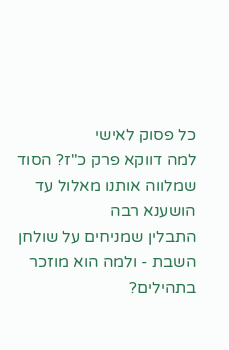כל פסוק לאישי
למה דווקא פרק כ"ז? הסוד שמלווה אותנו מאלול עד הושענא רבה
התבלין שמניחים על שולחן השבת - ולמה הוא מוזכר בתהילים?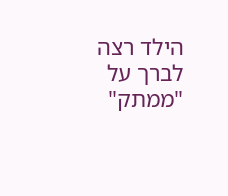הילד רצה לברך על "ממתק"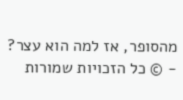מהסופר, אז למה הוא עצר?
- © כל הזכויות שמורות